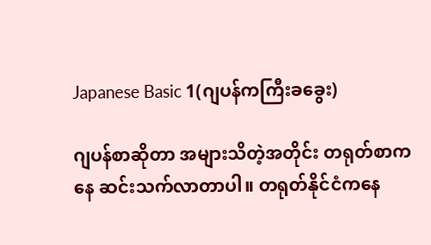Japanese Basic 1(ဂျပန်ကကြီးခခွေး)

ဂျပန်စာဆိုတာ အများသိတဲ့အတိုင်း တရုတ်စာကနေ ဆင်းသက်လာတာပါ။ တရုတ်နိုင်ငံကနေ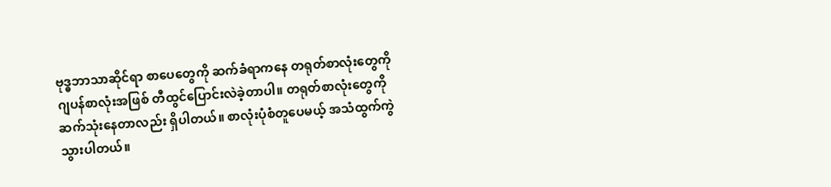ဗုဒ္ဓဘာသာဆိုင်ရာ စာပေတွေကို ဆက်ခံရာကနေ တရုတ်စာလုံးတွေကို ဂျပန်စာလုံးအဖြစ် တီထွင်ပြောင်းလဲခဲ့တာပါ။ တရုတ်စာလုံးတွေကို ဆက်သုံးနေတာလည်း ရှိပါတယ်။ စာလုံးပုံစံတူပေမယ့် အသံထွက်ကွဲသွားပါတယ်။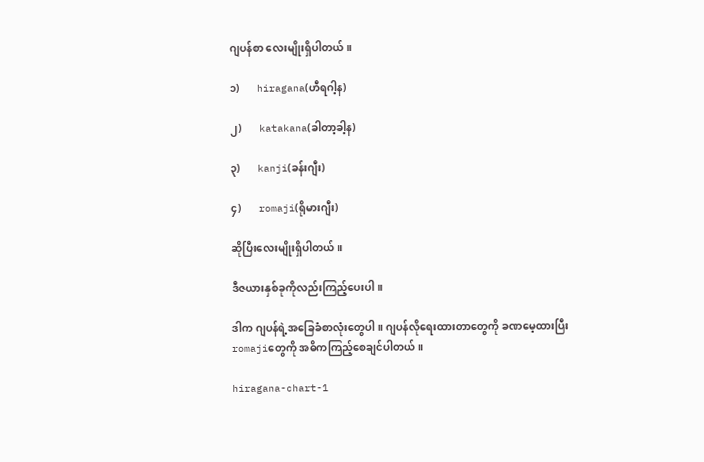ဂျပန်စာ လေးမျိုးရှိပါတယ်။

၁)       hiragana(ဟီရဂါ့န)

၂)       katakana(ခါတာ့ခါ့န)

၃)       kanji(ခန်းဂျီး)

၄)       romaji(ရိုမားဂျီး)

ဆိုပြီးလေးမျိုးရှိပါတယ်။

ဒီဇယားနှစ်ခုကိုလည်းကြည့်ပေးပါ။

ဒါက ဂျပန်ရဲ့အခြေခံစာလုံးတွေပါ။ ဂျပန်လိုရေးထားတာတွေကို ခဏမေ့ထားပြီး romajiတွေကို အဓိကကြည့်စေချင်ပါတယ်။

hiragana-chart-1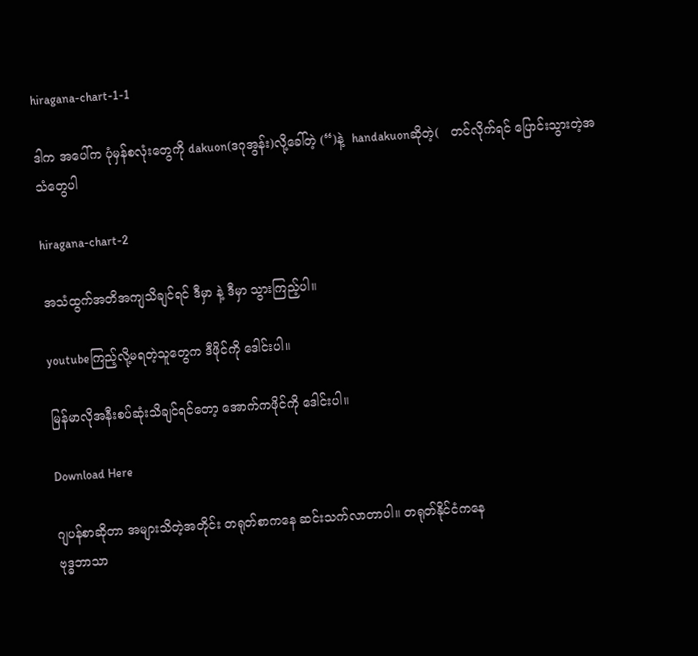hiragana-chart-1-1

ဒါက အပေါ်က ပုံမှန်စလုံးတွေကို dakuon(ဒဂုအွန်း)လို့ခေါ်တဲ့ (“)နဲ့  handakuonဆိုတဲ့(   တင်လိုက်ရင် ပြောင်းသွားတဲ့အသံတွေပါ

hiragana-chart-2

အသံထွက်အတိအကျသိချင်ရင် ဒီမှာ နဲ့ ဒီမှာ သွားကြည့်ပါ။

youtubeကြည့်လို့မရတဲ့သူတွေက ဒီဖိုင်ကို ဒေါင်းပါ။

မြန်မာလိုအနီးစပ်ဆုံးသိချင်ရင်တော့ အောက်ကဖိုင်ကို ဒေါင်းပါ။

Download Here

ဂျပန်စာဆိုတာ အများသိတဲ့အတိုင်း တရုတ်စာကနေ ဆင်းသက်လာတာပါ။ တရုတ်နိုင်ငံကနေ
ဗုဒ္ဓဘာသာ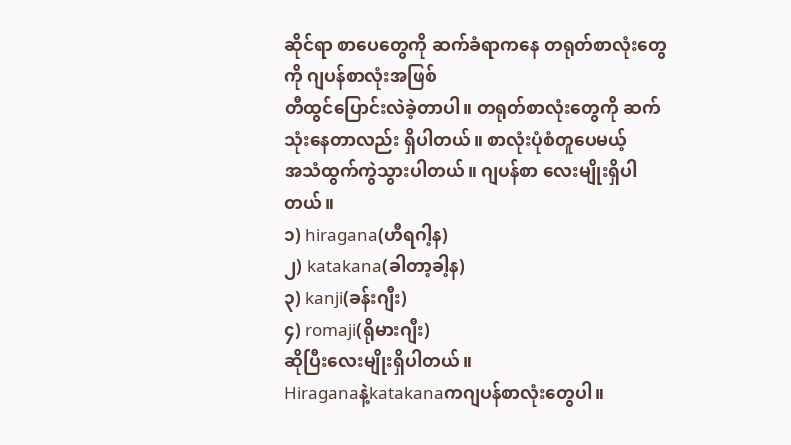ဆိုင်ရာ စာပေတွေကို ဆက်ခံရာကနေ တရုတ်စာလုံးတွေကို ဂျပန်စာလုံးအဖြစ်
တီထွင်ပြောင်းလဲခဲ့တာပါ။ တရုတ်စာလုံးတွေကို ဆက်သုံးနေတာလည်း ရှိပါတယ်။ စာလုံးပုံစံတူပေမယ့်
အသံထွက်ကွဲသွားပါတယ်။ ဂျပန်စာ လေးမျိုးရှိပါတယ်။
၁) hiragana(ဟီရဂါ့န)
၂) katakana(ခါတာ့ခါ့န)
၃) kanji(ခန်းဂျီး)
၄) romaji(ရိုမားဂျီး)
ဆိုပြီးလေးမျိုးရှိပါတယ်။
Hiraganaနဲ့katakanaကဂျပန်စာလုံးတွေပါ။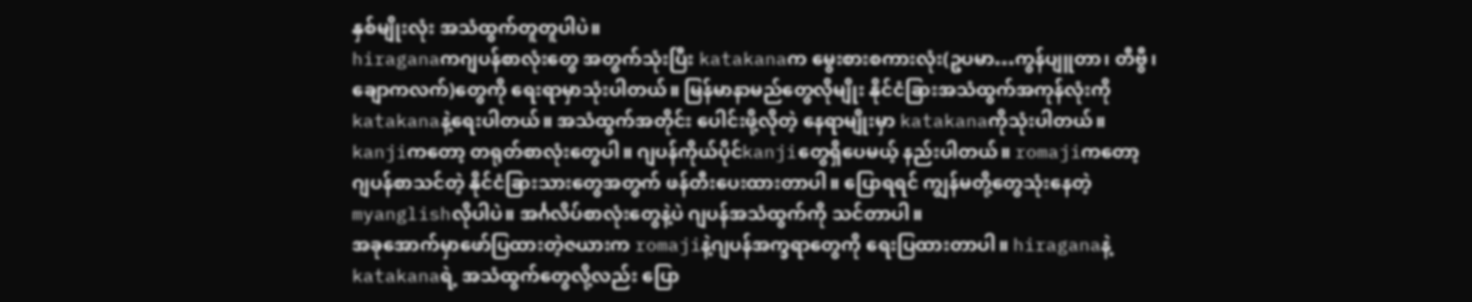နှစ်မျိုးလုံး အသံထွက်တူတူပါပဲ။
hiraganaကဂျပန်စာလုံးတွေ အတွက်သုံးပြီး katakanaက မွေးစားစကားလုံး(ဥပမာ…ကွန်ပျူတာ၊ တီဗွီ၊
ချောကလက်)တွေကို ရေးရာမှာသုံးပါတယ်။ မြန်မာနာမည်တွေလိုမျိုး နိုင်ငံခြားအသံထွက်အကုန်လုံးကို
katakanaနဲ့ရေးပါတယ်။ အသံထွက်အတိုင်း ပေါင်းဖို့လိုတဲ့ နေရာမျိုးမှာ katakanaကိုသုံးပါတယ်။
kanjiကတော့ တရုတ်စာလုံးတွေပါ။ ဂျပန်ကိုယ်ပိုင်kanjiတွေရှိပေမယ့် နည်းပါတယ်။ romajiကတော့
ဂျပန်စာသင်တဲ့ နိုင်ငံခြားသားတွေအတွက် ဖန်တီးပေးထားတာပါ။ ပြောရရင် ကျွန်မတို့တွေသုံးနေတဲ့
myanglishလိုပါပဲ။ အင်္ဂလိပ်စာလုံးတွေနဲ့ပဲ ဂျပန်အသံထွက်ကို သင်တာပါ။
အခုအောက်မှာဖော်ပြထားတဲ့ဇယားက romajiနဲ့ဂျပန်အက္ခရာတွေကို ရေးပြထားတာပါ။ hiraganaနဲ့
katakanaရဲ့ အသံထွက်တွေလို့လည်း ပြော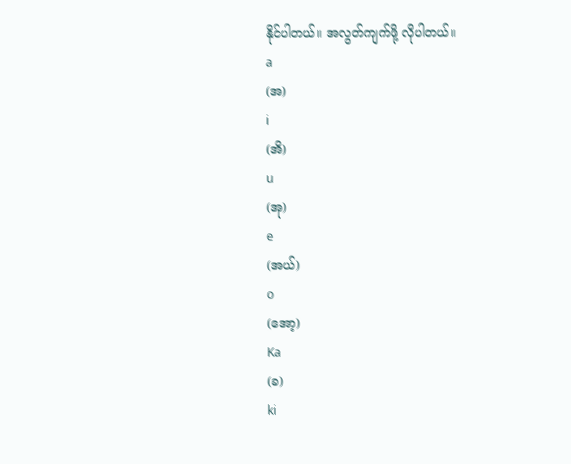နိုင်ပါတယ်။ အလွတ်ကျက်ဖို့ လိုပါတယ်။
a
(အ)
i
(အိ)
u
(အု)
e
(အယ်)
o
(အော့)
Ka
(ခ)
ki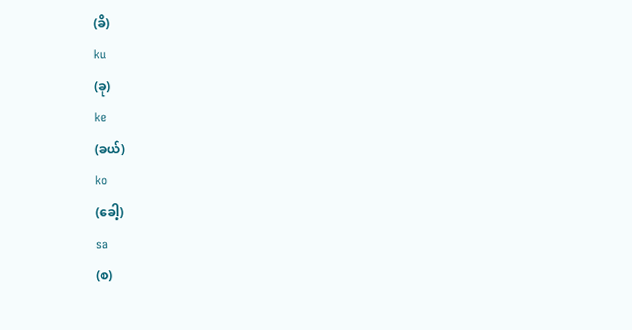(ခိ)
ku
(ခု)
ke
(ခယ်)
ko
(ခေါ့)
sa
(စ)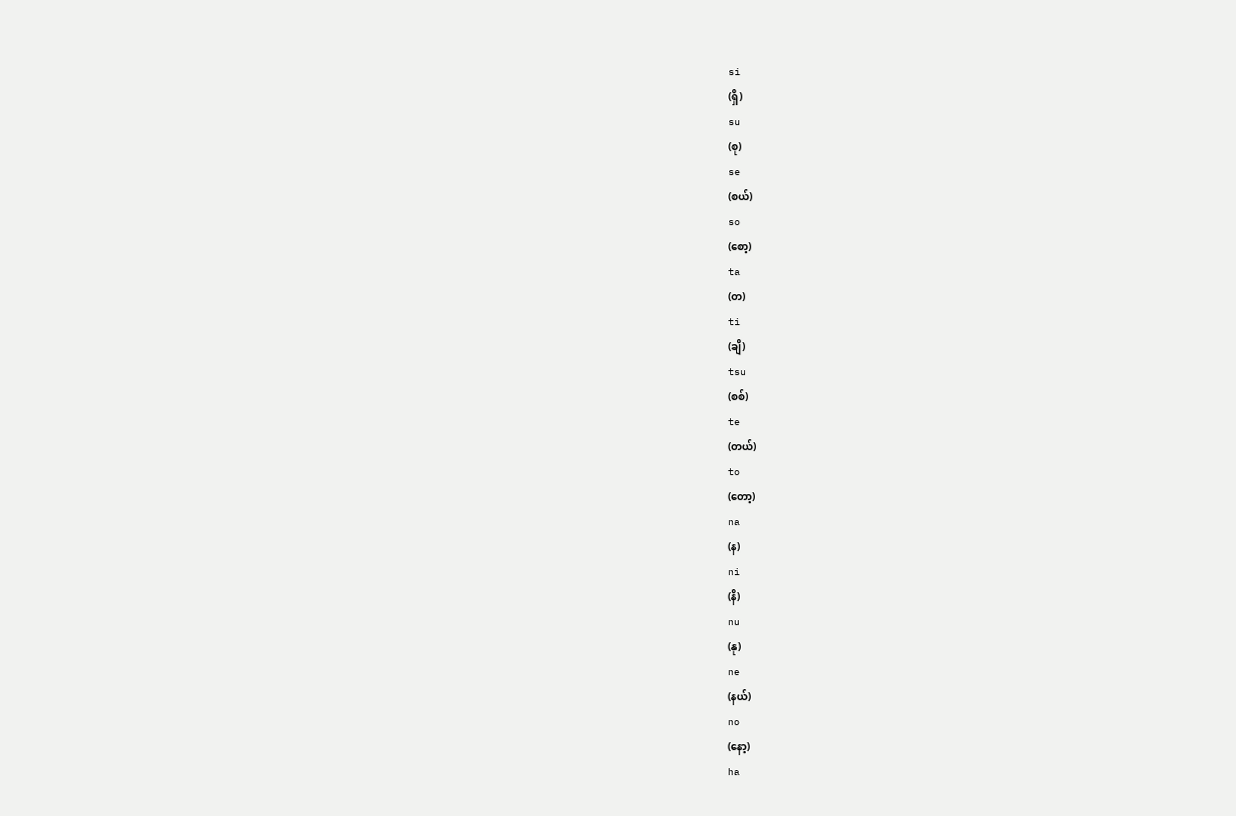si
(ရှိ)
su
(စု)
se
(စယ်)
so
(စော့)
ta
(တ)
ti
(ချိ)
tsu
(စစ်)
te
(တယ်)
to
(တော့)
na
(န)
ni
(နိ)
nu
(နု)
ne
(နယ်)
no
(နော့)
ha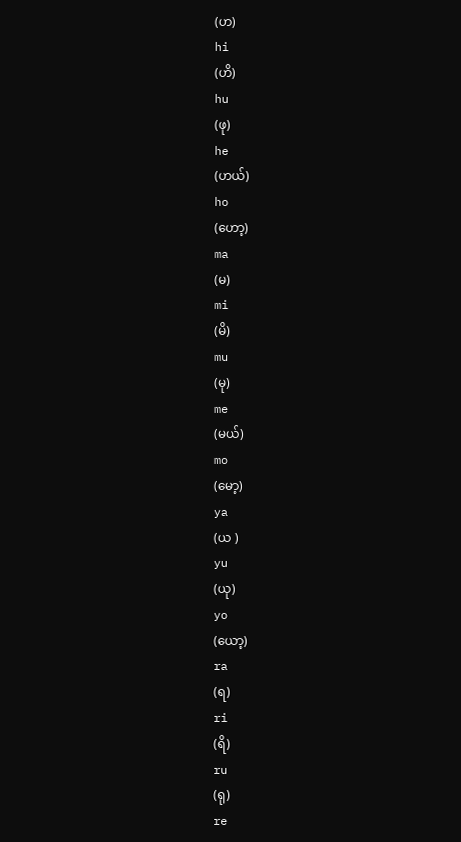(ဟ)
hi
(ဟိ)
hu
(ဖု)
he
(ဟယ်)
ho
(ဟော့)
ma
(မ)
mi
(မိ)
mu
(မု)
me
(မယ်)
mo
(မော့)
ya
(ယ )
yu
(ယု)
yo
(ယော့)
ra
(ရ)
ri
(ရိ)
ru
(ရု)
re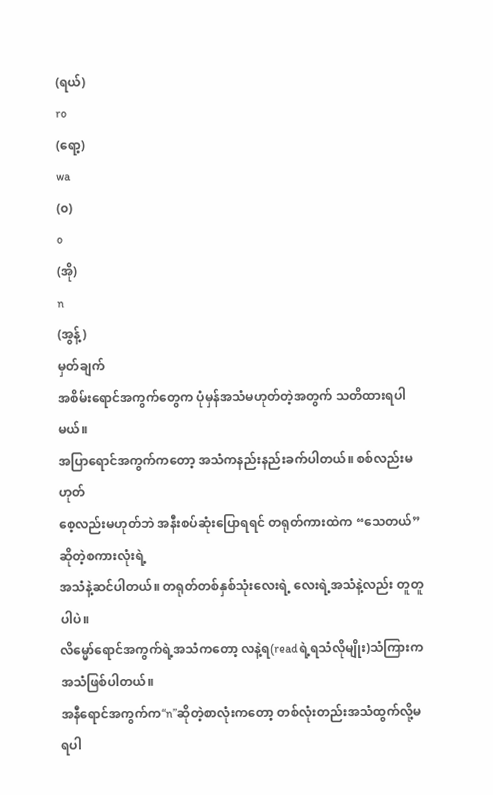(ရယ်)
ro
(ရော့)
wa
(၀)
o
(အို)
n
(အွန့်)
မှတ်ချက်
အစိမ်းရောင်အကွက်တွေက ပုံမှန်အသံမဟုတ်တဲ့အတွက် သတိထားရပါမယ်။
အပြာရောင်အကွက်ကတော့ အသံကနည်းနည်းခက်ပါတယ်။ စစ်လည်းမဟုတ်
စေ့လည်းမဟုတ်ဘဲ အနီးစပ်ဆုံးပြောရရင် တရုတ်ကားထဲက “သေတယ်”ဆိုတဲ့စကားလုံးရဲ့
အသံနဲ့ဆင်ပါတယ်။ တရုတ်တစ်နှစ်သုံးလေးရဲ့ လေးရဲ့အသံနဲ့လည်း တူတူပါပဲ။
လိမ္မော်ရောင်အကွက်ရဲ့အသံကတော့ လနဲ့ရ(readရဲ့ရသံလိုမျိုး)သံကြားကအသံဖြစ်ပါတယ်။
အနီရောင်အကွက်က“n”ဆိုတဲ့စာလုံးကတော့ တစ်လုံးတည်းအသံထွက်လို့မရပါ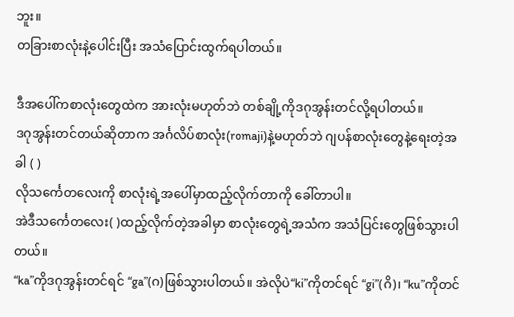ဘူး။
တခြားစာလုံးနဲ့ပေါင်းပြီး အသံပြောင်းထွက်ရပါတယ်။

ဒီအပေါ်ကစာလုံးတွေထဲက အားလုံးမဟုတ်ဘဲ တစ်ချို့ကိုဒဂုအွန်းတင်လို့ရပါတယ်။
ဒဂုအွန်းတင်တယ်ဆိုတာက အင်္ဂလိပ်စာလုံး(romaji)နဲ့မဟုတ်ဘဲ ဂျပန်စာလုံးတွေနဲ့ရေးတဲ့အခါ ( )
လိုသင်္ကေတလေးကို စာလုံးရဲ့အပေါ်မှာထည့်လိုက်တာကို ခေါ်တာပါ။
အဲဒီသင်္ကေတလေး( )ထည့်လိုက်တဲ့အခါမှာ စာလုံးတွေရဲ့အသံက အသံပြင်းတွေဖြစ်သွားပါတယ်။
“ka”ကိုဒဂုအွန်းတင်ရင် “ga”(ဂ)ဖြစ်သွားပါတယ်။ အဲလိုပဲ“ki”ကိုတင်ရင် “gi”(ဂိ)၊ “ku”ကိုတင်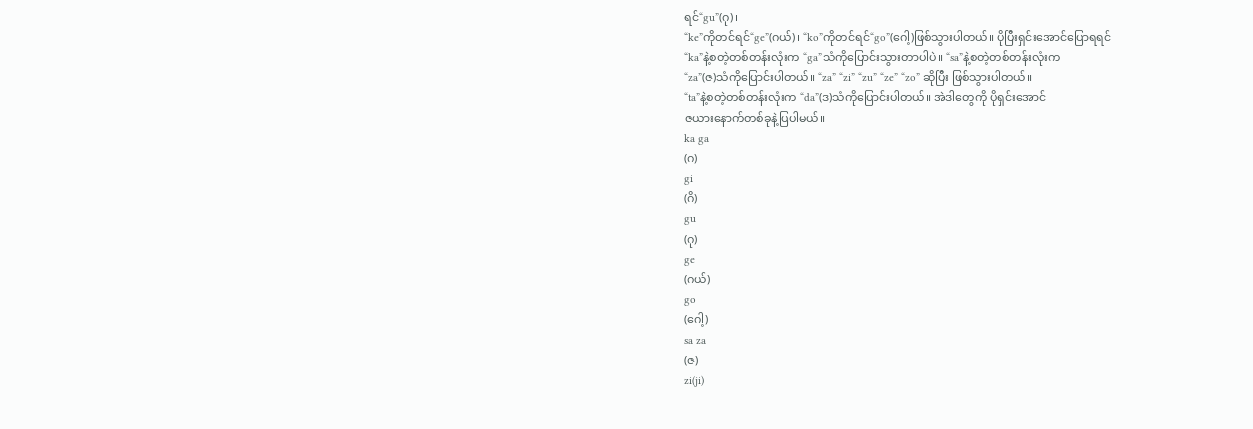ရင်“gu”(ဂု)၊
“ke”ကိုတင်ရင်“ge”(ဂယ်)၊ “ko”ကိုတင်ရင်“go”(ဂေါ့)ဖြစ်သွားပါတယ်။ ပိုပြီးရှင်းအောင်ပြောရရင်
“ka”နဲ့စတဲ့တစ်တန်းလုံးက “ga”သံကိုပြောင်းသွားတာပါပဲ။ “sa”နဲ့စတဲ့တစ်တန်းလုံးက
“za”(ဇ)သံကိုပြောင်းပါတယ်။ “za” “zi” “zu” “ze” “zo” ဆိုပြီး ဖြစ်သွားပါတယ်။
“ta”နဲ့စတဲ့တစ်တန်းလုံးက “da”(ဒ)သံကိုပြောင်းပါတယ်။ အဲဒါတွေကို ပိုရှင်းအောင်
ဇယားနောက်တစ်ခုနဲ့ပြပါမယ်။
ka ga
(ဂ)
gi
(ဂိ)
gu
(ဂု)
ge
(ဂယ်)
go
(ဂေါ့)
sa za
(ဇ)
zi(ji)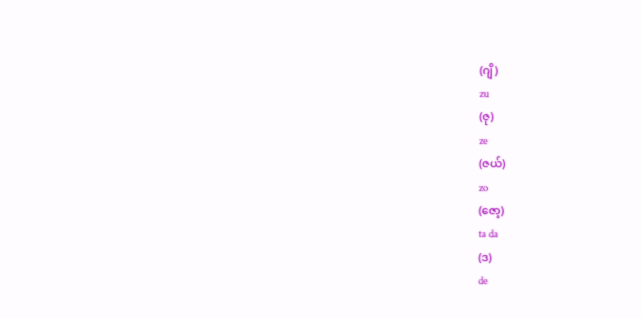(ဂျိ)
zu
(ဇု)
ze
(ဇယ်)
zo
(ဇော့)
ta da
(ဒ)
de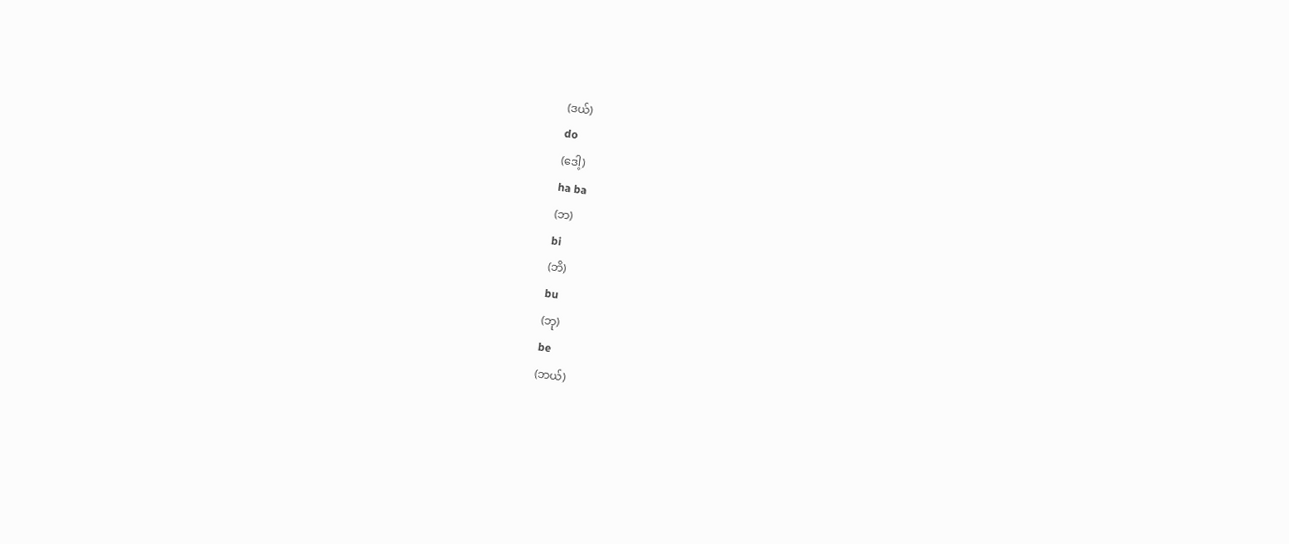(ဒယ်)
do
(ဒေါ့)
ha ba
(ဘ)
bi
(ဘိ)
bu
(ဘု)
be
(ဘယ်)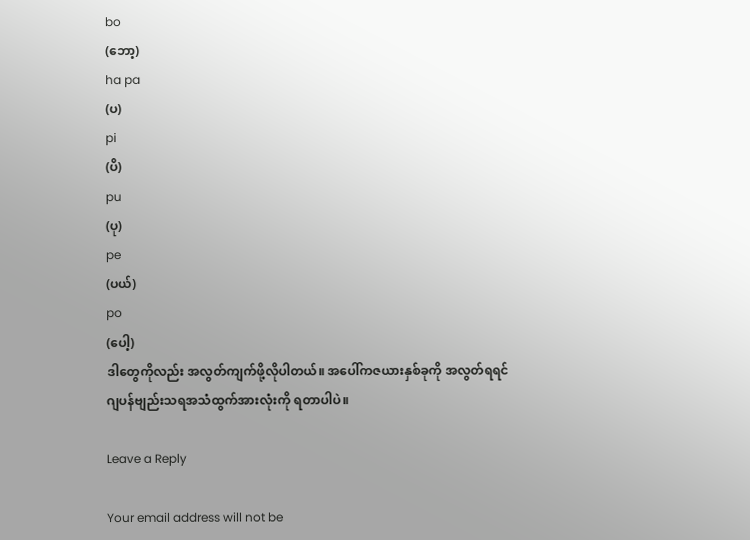bo
(ဘော့)
ha pa
(ပ)
pi
(ပိ)
pu
(ပု)
pe
(ပယ်)
po
(ပေါ့)
ဒါတွေကိုလည်း အလွတ်ကျက်ဖို့လိုပါတယ်။ အပေါ်ကဇယားနှစ်ခုကို အလွတ်ရရင်
ဂျပန်ဗျည်းသရအသံထွက်အားလုံးကို ရတာပါပဲ။

Leave a Reply

Your email address will not be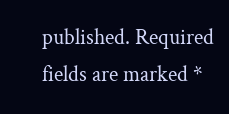published. Required fields are marked *